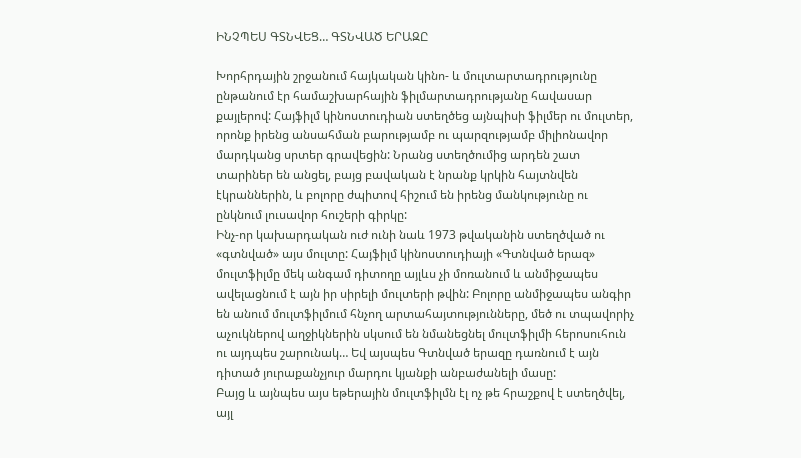ԻՆՉՊԵՍ ԳՏՆՎԵՑ… ԳՏՆՎԱԾ ԵՐԱԶԸ

Խորհրդային շրջանում հայկական կինո- և մուլտարտադրությունը ընթանում էր համաշխարհային ֆիլմարտադրությանը հավասար քայլերով: Հայֆիլմ կինոստուդիան ստեղծեց այնպիսի ֆիլմեր ու մուլտեր, որոնք իրենց անսահման բարությամբ ու պարզությամբ միլիոնավոր մարդկանց սրտեր գրավեցին: Նրանց ստեղծումից արդեն շատ տարիներ են անցել, բայց բավական է նրանք կրկին հայտնվեն էկրաններին, և բոլորը ժպիտով հիշում են իրենց մանկությունը ու ընկնում լուսավոր հուշերի գիրկը:
Ինչ-որ կախարդական ուժ ունի նաև 1973 թվականին ստեղծված ու «գտնված» այս մուլտը: Հայֆիլմ կինոստուդիայի «Գտնված երազ» մուլտֆիլմը մեկ անգամ դիտողը այլևս չի մոռանում և անմիջապես ավելացնում է այն իր սիրելի մուլտերի թվին: Բոլորը անմիջապես անգիր են անում մուլտֆիլմում հնչող արտահայտությունները, մեծ ու տպավորիչ աչուկներով աղջիկներին սկսում են նմանեցնել մուլտֆիլմի հերոսուհուն ու այդպես շարունակ… Եվ այսպես Գտնված երազը դառնում է այն դիտած յուրաքանչյուր մարդու կյանքի անբաժանելի մասը:
Բայց և այնպես այս եթերային մուլտֆիլմն էլ ոչ թե հրաշքով է ստեղծվել, այլ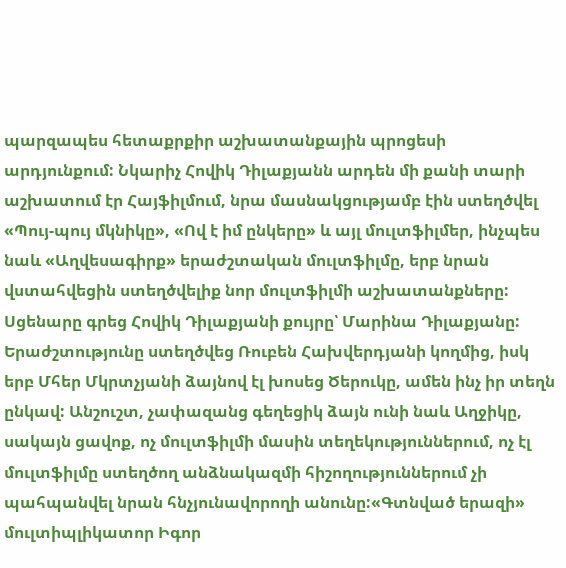պարզապես հետաքրքիր աշխատանքային պրոցեսի արդյունքում: Նկարիչ Հովիկ Դիլաքյանն արդեն մի քանի տարի աշխատում էր Հայֆիլմում, նրա մասնակցությամբ էին ստեղծվել «Պույ-պույ մկնիկը», «Ով է իմ ընկերը» և այլ մուլտֆիլմեր, ինչպես նաև «Աղվեսագիրք» երաժշտական մուլտֆիլմը, երբ նրան վստահվեցին ստեղծվելիք նոր մուլտֆիլմի աշխատանքները:
Սցենարը գրեց Հովիկ Դիլաքյանի քույրը՝ Մարինա Դիլաքյանը: Երաժշտությունը ստեղծվեց Ռուբեն Հախվերդյանի կողմից, իսկ երբ Մհեր Մկրտչյանի ձայնով էլ խոսեց Ծերուկը, ամեն ինչ իր տեղն ընկավ: Անշուշտ, չափազանց գեղեցիկ ձայն ունի նաև Աղջիկը, սակայն ցավոք, ոչ մուլտֆիլմի մասին տեղեկություններում, ոչ էլ մուլտֆիլմը ստեղծող անձնակազմի հիշողություններում չի պահպանվել նրան հնչյունավորողի անունը:«Գտնված երազի» մուլտիպլիկատոր Իգոր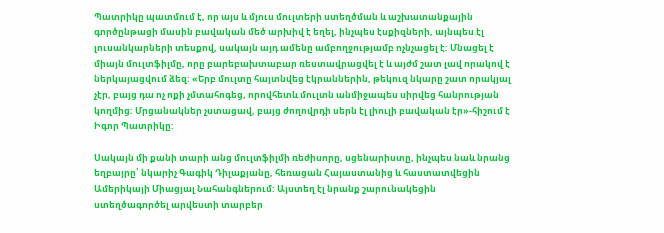Պատրիկը պատմում է, որ այս և մյուս մուլտերի ստեղծման և աշխատանքային գործընթացի մասին բավական մեծ արխիվ է եղել, ինչպես էսքիզների, այնպես էլ լուսանկարների տեսքով, սակայն այդ ամենը ամբողջությամբ ոչնչացել է: Մնացել է միայն մուլտֆիլմը, որը բարեբախտաբար ռեստավրացվել է և այժմ շատ լավ որակով է ներկայացվում ձեզ: «Երբ մուլտը հայտնվեց էկրաններին, թեկուզ նկարը շատ որակյալ չէր, բայց դա ոչ ոքի չմտահոգեց, որովհետև մուլտն անմիջապես սիրվեց հանրության կողմից: Մրցանակներ չստացավ, բայց ժողովրդի սերն էլ լիուլի բավական էր»-հիշում է Իգոր Պատրիկը:

Սակայն մի քանի տարի անց մուլտֆիլմի ռեժիսորը, սցենարիստը, ինչպես նաև նրանց եղբայրը՝ նկարիչ Գագիկ Դիլաքյանը, հեռացան Հայաստանից և հաստատվեցին Ամերիկայի Միացյալ Նահանգներում: Այստեղ էլ նրանք շարունակեցին ստեղծագործել արվեստի տարբեր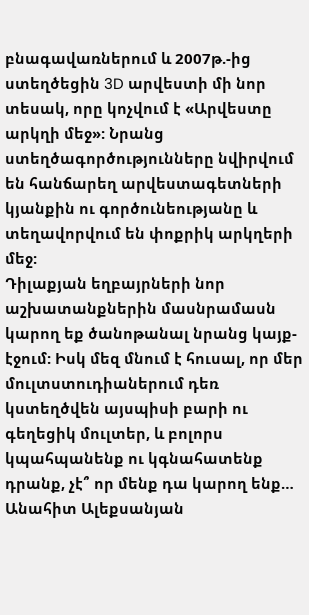բնագավառներում և 2007թ.-ից ստեղծեցին 3D արվեստի մի նոր տեսակ, որը կոչվում է «Արվեստը արկղի մեջ»: Նրանց ստեղծագործությունները նվիրվում են հանճարեղ արվեստագետների կյանքին ու գործունեությանը և տեղավորվում են փոքրիկ արկղերի մեջ:
Դիլաքյան եղբայրների նոր աշխատանքներին մասնրամասն կարող եք ծանոթանալ նրանց կայք-էջում: Իսկ մեզ մնում է հուսալ, որ մեր մուլտստուդիաներում դեռ կստեղծվեն այսպիսի բարի ու գեղեցիկ մուլտեր, և բոլորս կպահպանենք ու կգնահատենք դրանք, չէ՞ որ մենք դա կարող ենք…
Անահիտ Ալեքսանյան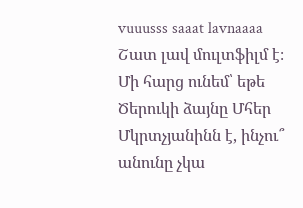vuuusss saaat lavnaaaa
Շատ լավ մուլտֆիլմ է։
Մի հարց ունեմ՝ եթե Ծերուկի ձայնը Մհեր Մկրտչյանինն է, ինչու՞ անունը չկա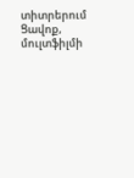տիտրերում
Ցավոք, մուլտֆիլմի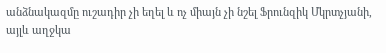անձնակազմը ուշադիր չի եղել և ոչ միայն չի նշել Ֆրունզիկ Մկրտչյանի, այլև աղջկա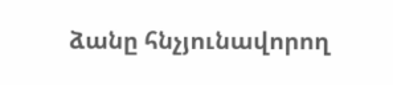ձանը հնչյունավորող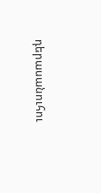դերասանուհու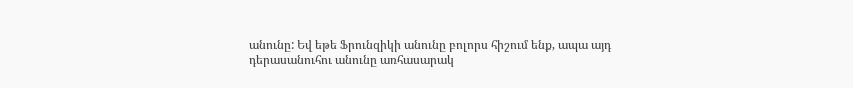անունը: Եվ եթե Ֆրունզիկի անունը բոլորս հիշում ենք, ապա այդ դերասանուհու անունը առհասարակ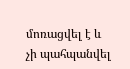մոռացվել է և չի պահպանվել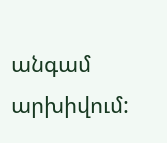անգամ արխիվում: